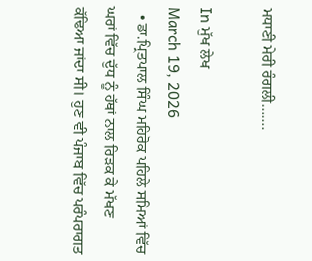ਮਧਾਣੀ ਮੇਰੀ ਰੰਗਲੀ…….

In ਮੁੱਖ ਲੇਖ
March 19, 2026
  • ਡਾ.ਪ੍ਰਿਤਪਾਲ ਸਿੰਘ ਮਹਿਰੋਕ ਪਹਿਲੇ ਸਮਿਆਂ ਵਿੱਚ ਘਰਾਂ ਵਿੱਚ ਦੁੱਧ ਨੂੰ ਹੱਥਾਂ ਨਾਲ ਰਿੜਕ ਕੇ ਮੱਖਣ ਕੱਢਿਆ ਜਾਂਦਾ ਸੀ। ਹੁਣ ਵੀ ਪੰਜਾਬ ਵਿੱਚ ਪਰੰਪਰਾਗਤ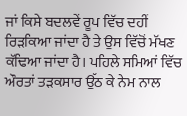ਜਾਂ ਕਿਸੇ ਬਦਲਵੇਂ ਰੂਪ ਵਿੱਚ ਦਹੀਂ ਰਿੜਕਿਆ ਜਾਂਦਾ ਹੈ ਤੇ ਉਸ ਵਿੱਚੋਂ ਮੱਖਣ ਕੱਢਿਆ ਜਾਂਦਾ ਹੈ। ਪਹਿਲੇ ਸਮਿਆਂ ਵਿੱਚ ਔਰਤਾਂ ਤੜਕਸਾਰ ਉੱਠ ਕੇ ਨੇਮ ਨਾਲ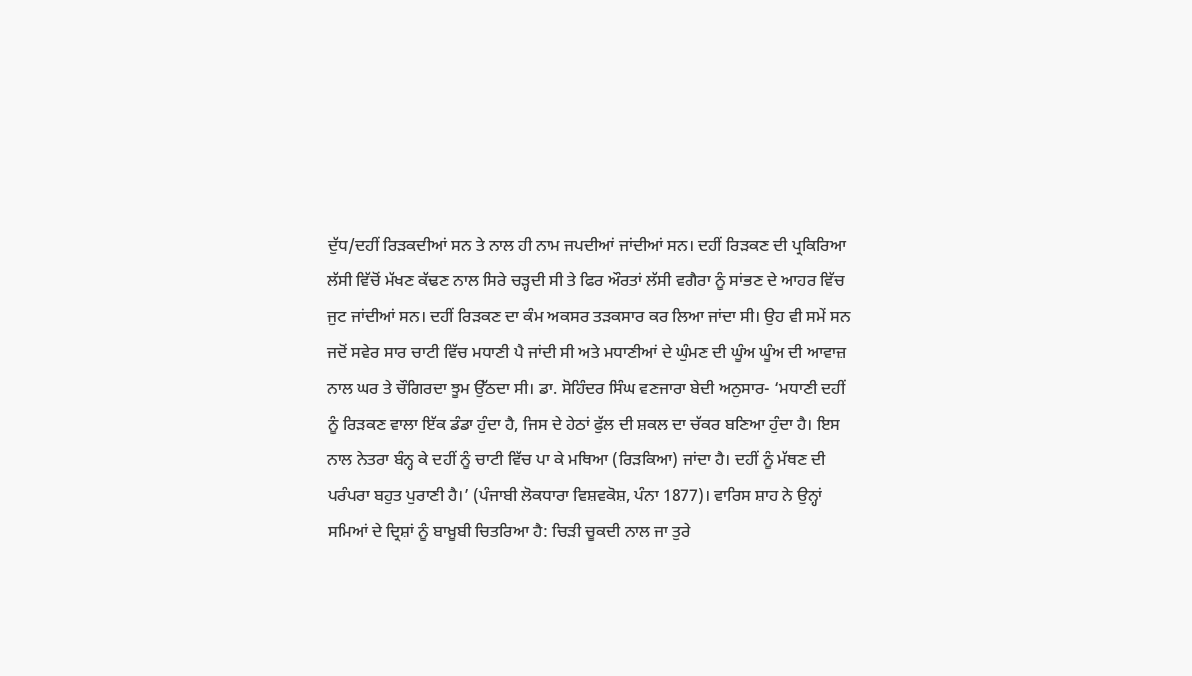ਦੁੱਧ/ਦਹੀਂ ਰਿੜਕਦੀਆਂ ਸਨ ਤੇ ਨਾਲ ਹੀ ਨਾਮ ਜਪਦੀਆਂ ਜਾਂਦੀਆਂ ਸਨ। ਦਹੀਂ ਰਿੜਕਣ ਦੀ ਪ੍ਰਕਿਰਿਆ ਲੱਸੀ ਵਿੱਚੋਂ ਮੱਖਣ ਕੱਢਣ ਨਾਲ ਸਿਰੇ ਚੜ੍ਹਦੀ ਸੀ ਤੇ ਫਿਰ ਔਰਤਾਂ ਲੱਸੀ ਵਗੈਰਾ ਨੂੰ ਸਾਂਭਣ ਦੇ ਆਹਰ ਵਿੱਚ ਜੁਟ ਜਾਂਦੀਆਂ ਸਨ। ਦਹੀਂ ਰਿੜਕਣ ਦਾ ਕੰਮ ਅਕਸਰ ਤੜਕਸਾਰ ਕਰ ਲਿਆ ਜਾਂਦਾ ਸੀ। ਉਹ ਵੀ ਸਮੇਂ ਸਨ ਜਦੋਂ ਸਵੇਰ ਸਾਰ ਚਾਟੀ ਵਿੱਚ ਮਧਾਣੀ ਪੈ ਜਾਂਦੀ ਸੀ ਅਤੇ ਮਧਾਣੀਆਂ ਦੇ ਘੁੰਮਣ ਦੀ ਘੂੰਅ ਘੂੰਅ ਦੀ ਆਵਾਜ਼ ਨਾਲ ਘਰ ਤੇ ਚੌਗਿਰਦਾ ਝੂਮ ਉੱਠਦਾ ਸੀ। ਡਾ. ਸੋਹਿੰਦਰ ਸਿੰਘ ਵਣਜਾਰਾ ਬੇਦੀ ਅਨੁਸਾਰ- ‘ਮਧਾਣੀ ਦਹੀਂ ਨੂੰ ਰਿੜਕਣ ਵਾਲਾ ਇੱਕ ਡੰਡਾ ਹੁੰਦਾ ਹੈ, ਜਿਸ ਦੇ ਹੇਠਾਂ ਫੁੱਲ ਦੀ ਸ਼ਕਲ ਦਾ ਚੱਕਰ ਬਣਿਆ ਹੁੰਦਾ ਹੈ। ਇਸ ਨਾਲ ਨੇਤਰਾ ਬੰਨ੍ਹ ਕੇ ਦਹੀਂ ਨੂੰ ਚਾਟੀ ਵਿੱਚ ਪਾ ਕੇ ਮਥਿਆ (ਰਿੜਕਿਆ) ਜਾਂਦਾ ਹੈ। ਦਹੀਂ ਨੂੰ ਮੱਥਣ ਦੀ ਪਰੰਪਰਾ ਬਹੁਤ ਪੁਰਾਣੀ ਹੈ।’ (ਪੰਜਾਬੀ ਲੋਕਧਾਰਾ ਵਿਸ਼ਵਕੋਸ਼, ਪੰਨਾ 1877)। ਵਾਰਿਸ ਸ਼ਾਹ ਨੇ ਉਨ੍ਹਾਂ ਸਮਿਆਂ ਦੇ ਦ੍ਰਿਸ਼ਾਂ ਨੂੰ ਬਾਖ਼ੂਬੀ ਚਿਤਰਿਆ ਹੈ: ਚਿੜੀ ਚੂਕਦੀ ਨਾਲ ਜਾ ਤੁਰੇ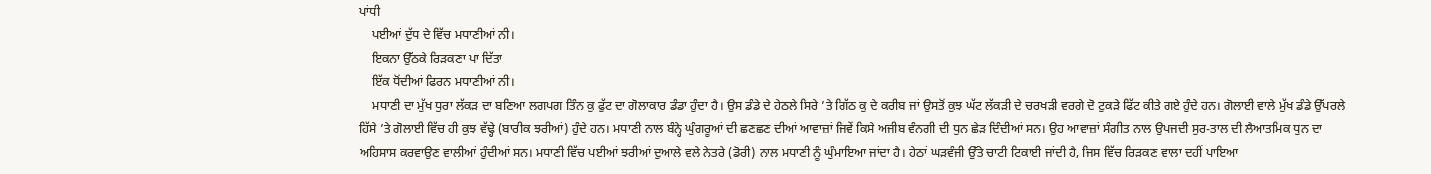ਪਾਂਧੀ
    ਪਈਆਂ ਦੁੱਧ ਦੇ ਵਿੱਚ ਮਧਾਣੀਆਂ ਨੀ।
    ਇਕਨਾ ਉੱਠਕੇ ਰਿੜਕਣਾ ਪਾ ਦਿੱਤਾ
    ਇੱਕ ਧੋਂਦੀਆਂ ਫਿਰਨ ਮਧਾਣੀਆਂ ਨੀ।
    ਮਧਾਣੀ ਦਾ ਮੁੱਖ ਧੁਰਾ ਲੱਕੜ ਦਾ ਬਣਿਆ ਲਗਪਗ ਤਿੰਨ ਕੁ ਫੁੱਟ ਦਾ ਗੋਲਾਕਾਰ ਡੰਡਾ ਹੁੰਦਾ ਹੈ। ਉਸ ਡੰਡੇ ਦੇ ਹੇਠਲੇ ਸਿਰੇ ’ਤੇ ਗਿੱਠ ਕੁ ਦੇ ਕਰੀਬ ਜਾਂ ਉਸਤੋਂ ਕੁਝ ਘੱਟ ਲੱਕੜੀ ਦੇ ਚਰਖੜੀ ਵਰਗੇ ਦੋ ਟੁਕੜੇ ਫਿੱਟ ਕੀਤੇ ਗਏ ਹੁੰਦੇ ਹਨ। ਗੋਲਾਈ ਵਾਲੇ ਮੁੱਖ ਡੰਡੇ ਉੱਪਰਲੇ ਹਿੱਸੇ ’ਤੇ ਗੋਲਾਈ ਵਿੱਚ ਹੀ ਕੁਝ ਵੱਢ੍ਹੇ (ਬਾਰੀਕ ਝਰੀਆਂ) ਹੁੰਦੇ ਹਨ। ਮਧਾਣੀ ਨਾਲ ਬੰਨ੍ਹੇ ਘੁੰਗਰੂਆਂ ਦੀ ਛਣਛਣ ਦੀਆਂ ਆਵਾਜ਼ਾਂ ਜਿਵੇਂ ਕਿਸੇ ਅਜੀਬ ਵੰਨਗੀ ਦੀ ਧੁਨ ਛੇੜ ਦਿੰਦੀਆਂ ਸਨ। ਉਹ ਆਵਾਜ਼ਾਂ ਸੰਗੀਤ ਨਾਲ ਉਪਜਦੀ ਸੁਰ-ਤਾਲ ਦੀ ਲੈਆਤਮਿਕ ਧੁਨ ਦਾ ਅਹਿਸਾਸ ਕਰਵਾਉਣ ਵਾਲੀਆਂ ਹੁੰਦੀਆਂ ਸਨ। ਮਧਾਣੀ ਵਿੱਚ ਪਈਆਂ ਝਰੀਆਂ ਦੁਆਲੇ ਵਲੇ ਨੇਤਰੇ (ਡੋਰੀ) ਨਾਲ ਮਧਾਣੀ ਨੂੰ ਘੁੰਮਾਇਆ ਜਾਂਦਾ ਹੈ। ਹੇਠਾਂ ਘੜਵੰਜੀ ਉੱਤੇ ਚਾਟੀ ਟਿਕਾਈ ਜਾਂਦੀ ਹੈ, ਜਿਸ ਵਿੱਚ ਰਿੜਕਣ ਵਾਲਾ ਦਹੀਂ ਪਾਇਆ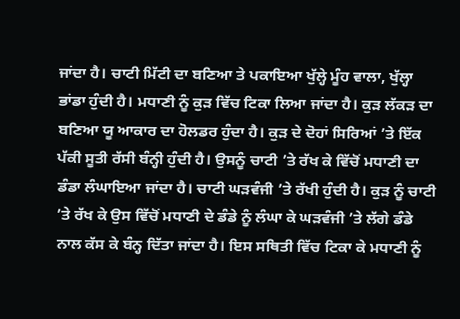ਜਾਂਦਾ ਹੈ। ਚਾਟੀ ਮਿੱਟੀ ਦਾ ਬਣਿਆ ਤੇ ਪਕਾਇਆ ਖੁੱਲ੍ਹੇ ਮੂੰਹ ਵਾਲਾ, ਖੁੱਲ੍ਹਾ ਭਾਂਡਾ ਹੁੰਦੀ ਹੈ। ਮਧਾਣੀ ਨੂੰ ਕੁੜ ਵਿੱਚ ਟਿਕਾ ਲਿਆ ਜਾਂਦਾ ਹੈ। ਕੁੜ ਲੱਕੜ ਦਾ ਬਣਿਆ ਯੂ ਆਕਾਰ ਦਾ ਹੋਲਡਰ ਹੁੰਦਾ ਹੈ। ਕੁੜ ਦੇ ਦੋਹਾਂ ਸਿਰਿਆਂ ’ਤੇ ਇੱਕ ਪੱਕੀ ਸੂਤੀ ਰੱਸੀ ਬੰਨ੍ਹੀ ਹੁੰਦੀ ਹੈ। ਉਸਨੂੰ ਚਾਟੀ ’ਤੇ ਰੱਖ ਕੇ ਵਿੱਚੋਂ ਮਧਾਣੀ ਦਾ ਡੰਡਾ ਲੰਘਾਇਆ ਜਾਂਦਾ ਹੈ। ਚਾਟੀ ਘੜਵੰਜੀ ’ਤੇ ਰੱਖੀ ਹੁੰਦੀ ਹੈ। ਕੁੜ ਨੂੰ ਚਾਟੀ ’ਤੇ ਰੱਖ ਕੇ ਉਸ ਵਿੱਚੋਂ ਮਧਾਣੀ ਦੇ ਡੰਡੇ ਨੂੰ ਲੰਘਾ ਕੇ ਘੜਵੰਜੀ ’ਤੇ ਲੱਗੇ ਡੰਡੇ ਨਾਲ ਕੱਸ ਕੇ ਬੰਨ੍ਹ ਦਿੱਤਾ ਜਾਂਦਾ ਹੈ। ਇਸ ਸਥਿਤੀ ਵਿੱਚ ਟਿਕਾ ਕੇ ਮਧਾਣੀ ਨੂੰ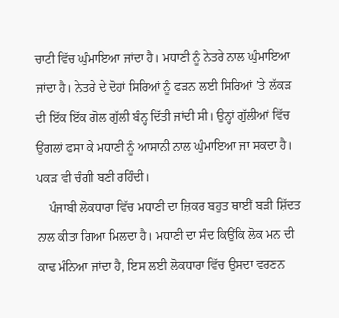ਚਾਟੀ ਵਿੱਚ ਘੁੰਮਾਇਆ ਜਾਂਦਾ ਹੈ। ਮਧਾਣੀ ਨੂੰ ਨੇਤਰੇ ਨਾਲ ਘੁੰਮਾਇਆ ਜਾਂਦਾ ਹੈ। ਨੇਤਰੇ ਦੇ ਦੋਹਾਂ ਸਿਰਿਆਂ ਨੂੰ ਫੜਨ ਲਈ ਸਿਰਿਆਂ ’ਤੇ ਲੱਕੜ ਦੀ ਇੱਕ ਇੱਕ ਗੋਲ ਗੁੱਲੀ ਬੰਨ੍ਹ ਦਿੱਤੀ ਜਾਂਦੀ ਸੀ। ਉਨ੍ਹਾਂ ਗੁੱਲੀਆਂ ਵਿੱਚ ਉਂਗਲਾਂ ਫਸਾ ਕੇ ਮਧਾਣੀ ਨੂੰ ਆਸਾਨੀ ਨਾਲ ਘੁੰਮਾਇਆ ਜਾ ਸਕਦਾ ਹੈ। ਪਕੜ ਵੀ ਚੰਗੀ ਬਣੀ ਰਹਿੰਦੀ।
    ਪੰਜਾਬੀ ਲੋਕਧਾਰਾ ਵਿੱਚ ਮਧਾਣੀ ਦਾ ਜ਼ਿਕਰ ਬਹੁਤ ਥਾਈਂ ਬੜੀ ਸ਼ਿੱਦਤ ਨਾਲ ਕੀਤਾ ਗਿਆ ਮਿਲਦਾ ਹੈ। ਮਧਾਣੀ ਦਾ ਸੰਦ ਕਿਉਂਕਿ ਲੋਕ ਮਨ ਦੀ ਕਾਢ ਮੰਨਿਆ ਜਾਂਦਾ ਹੈ, ਇਸ ਲਈ ਲੋਕਧਾਰਾ ਵਿੱਚ ਉਸਦਾ ਵਰਣਨ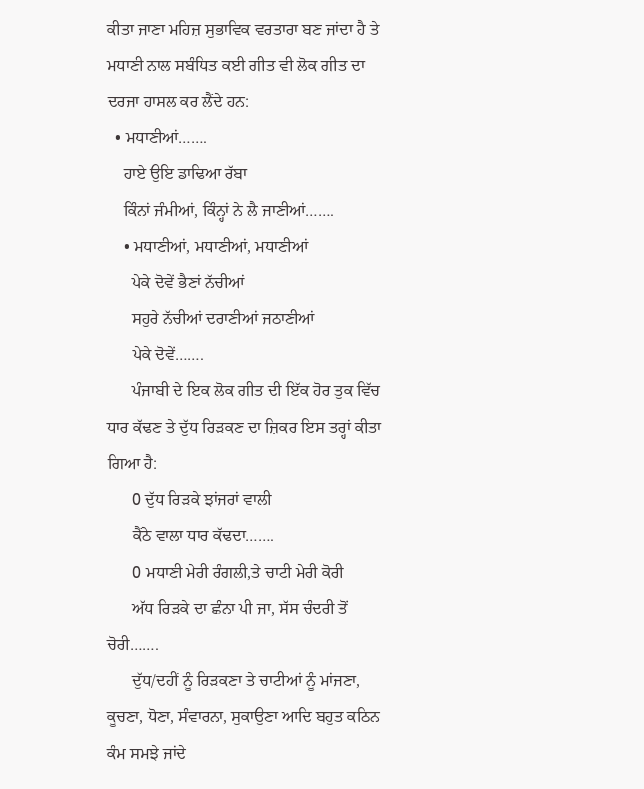ਕੀਤਾ ਜਾਣਾ ਮਹਿਜ਼ ਸੁਭਾਵਿਕ ਵਰਤਾਰਾ ਬਣ ਜਾਂਦਾ ਹੈ ਤੇ ਮਧਾਣੀ ਨਾਲ ਸਬੰਧਿਤ ਕਈ ਗੀਤ ਵੀ ਲੋਕ ਗੀਤ ਦਾ ਦਰਜਾ ਹਾਸਲ ਕਰ ਲੈਂਦੇ ਹਨ:
  • ਮਧਾਣੀਆਂ…….
    ਹਾਏ ਉਇ ਡਾਢਿਆ ਰੱਬਾ
    ਕਿੰਨਾਂ ਜੰਮੀਆਂ, ਕਿੰਨ੍ਹਾਂ ਨੇ ਲੈ ਜਾਣੀਆਂ…….
    • ਮਧਾਣੀਆਂ, ਮਧਾਣੀਆਂ, ਮਧਾਣੀਆਂ
      ਪੇਕੇ ਦੋਵੇਂ ਭੈਣਾਂ ਨੱਚੀਆਂ
      ਸਹੁਰੇ ਨੱਚੀਆਂ ਦਰਾਣੀਆਂ ਜਠਾਣੀਆਂ
      ਪੇਕੇ ਦੋਵੇਂ…….
      ਪੰਜਾਬੀ ਦੇ ਇਕ ਲੋਕ ਗੀਤ ਦੀ ਇੱਕ ਹੋਰ ਤੁਕ ਵਿੱਚ ਧਾਰ ਕੱਢਣ ਤੇ ਦੁੱਧ ਰਿੜਕਣ ਦਾ ਜ਼ਿਕਰ ਇਸ ਤਰ੍ਹਾਂ ਕੀਤਾ ਗਿਆ ਹੈ:
      0 ਦੁੱਧ ਰਿੜਕੇ ਝਾਂਜਰਾਂ ਵਾਲੀ
      ਕੈਂਠੇ ਵਾਲਾ ਧਾਰ ਕੱਢਦਾ…….
      0 ਮਧਾਣੀ ਮੇਰੀ ਰੰਗਲੀ,ਤੇ ਚਾਟੀ ਮੇਰੀ ਕੋਰੀ
      ਅੱਧ ਰਿੜਕੇ ਦਾ ਛੰਨਾ ਪੀ ਜਾ, ਸੱਸ ਚੰਦਰੀ ਤੋਂ ਚੋਰੀ…….
      ਦੁੱਧ/ਦਹੀਂ ਨੂੰ ਰਿੜਕਣਾ ਤੇ ਚਾਟੀਆਂ ਨੂੰ ਮਾਂਜਣਾ, ਕੂਚਣਾ, ਧੋਣਾ, ਸੰਵਾਰਨਾ, ਸੁਕਾਉਣਾ ਆਦਿ ਬਹੁਤ ਕਠਿਨ ਕੰਮ ਸਮਝੇ ਜਾਂਦੇ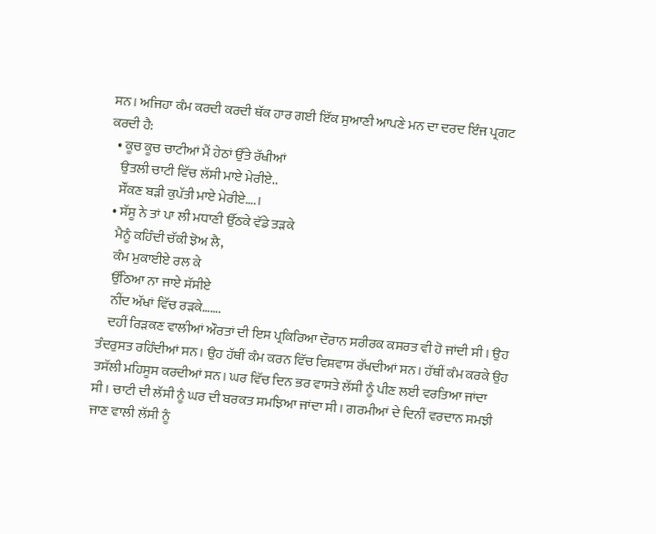ਸਨ। ਅਜਿਹਾ ਕੰਮ ਕਰਦੀ ਕਰਦੀ ਥੱਕ ਹਾਰ ਗਈ ਇੱਕ ਸੁਆਣੀ ਆਪਣੇ ਮਨ ਦਾ ਦਰਦ ਇੰਜ ਪ੍ਰਗਟ ਕਰਦੀ ਹੈ:
  • ਕੂਚ ਕੂਚ ਚਾਟੀਆਂ ਮੈਂ ਹੇਠਾਂ ਉੱਤੇ ਰੱਖੀਆਂ
    ਉਤਲੀ ਚਾਟੀ ਵਿੱਚ ਲੱਸੀ ਮਾਏ ਮੇਰੀਏ..
    ਸੌਂਕਣ ਬੜੀ ਕੁਪੱਤੀ ਮਾਏ ਮੇਰੀਏ….।
  • ਸੱਸੂ ਨੇ ਤਾਂ ਪਾ ਲੀ ਮਧਾਣੀ ਉੱਠਕੇ ਵੱਡੇ ਤੜਕੇ
    ਮੈਨੂੰ ਕਹਿੰਦੀ ਚੱਕੀ ਝੋਅ ਲੈ,
    ਕੰਮ ਮੁਕਾਈਏ ਰਲ ਕੇ
    ਉੱਠਿਆ ਨਾ ਜਾਏ ਸੱਸੀਏ
    ਨੀਂਦ ਅੱਖਾਂ ਵਿੱਚ ਰੜਕੇ…….
    ਦਹੀਂ ਰਿੜਕਣ ਵਾਲੀਆਂ ਔਰਤਾਂ ਦੀ ਇਸ ਪ੍ਰਕਿਰਿਆ ਦੌਰਾਨ ਸਰੀਰਕ ਕਸਰਤ ਵੀ ਹੋ ਜਾਂਦੀ ਸੀ। ਉਹ ਤੰਦਰੁਸਤ ਰਹਿੰਦੀਆਂ ਸਨ। ਉਹ ਹੱਥੀਂ ਕੰਮ ਕਰਨ ਵਿੱਚ ਵਿਸ਼ਵਾਸ ਰੱਖਦੀਆਂ ਸਨ। ਹੱਥੀਂ ਕੰਮ ਕਰਕੇ ਉਹ ਤਸੱਲੀ ਮਹਿਸੂਸ ਕਰਦੀਆਂ ਸਨ। ਘਰ ਵਿੱਚ ਦਿਨ ਭਰ ਵਾਸਤੇ ਲੱਸੀ ਨੂੰ ਪੀਣ ਲਈ ਵਰਤਿਆ ਜਾਂਦਾ ਸੀ। ਚਾਟੀ ਦੀ ਲੱਸੀ ਨੂੰ ਘਰ ਦੀ ਬਰਕਤ ਸਮਝਿਆ ਜਾਂਦਾ ਸੀ। ਗਰਮੀਆਂ ਦੇ ਦਿਨੀਂ ਵਰਦਾਨ ਸਮਝੀ ਜਾਣ ਵਾਲੀ ਲੱਸੀ ਨੂੰ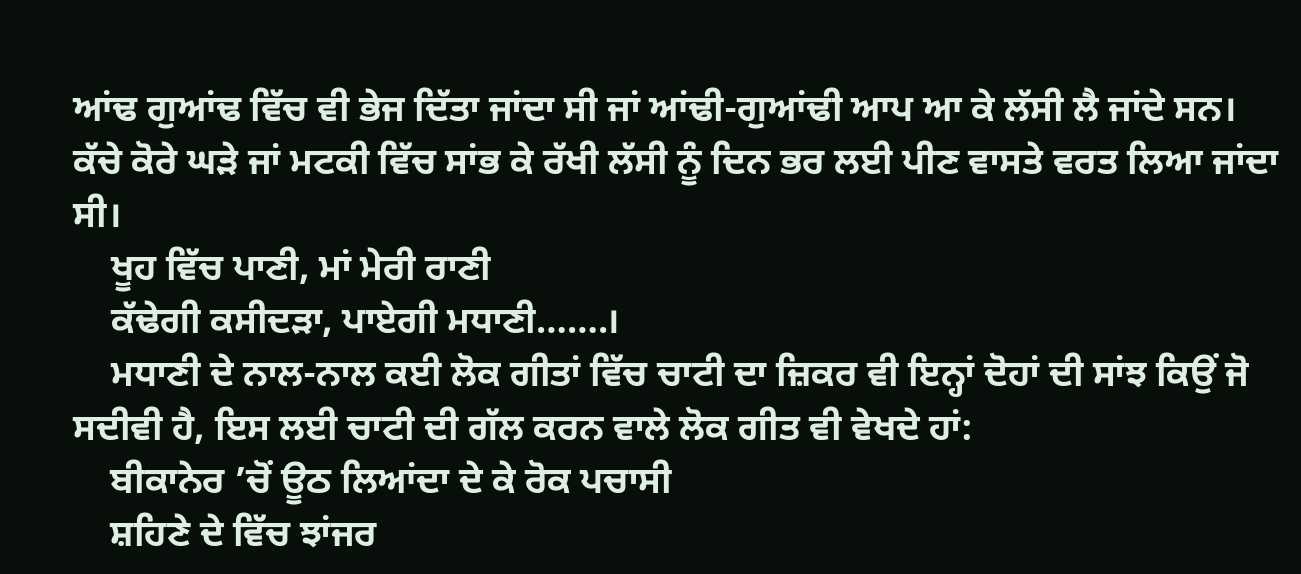ਆਂਢ ਗੁਆਂਢ ਵਿੱਚ ਵੀ ਭੇਜ ਦਿੱਤਾ ਜਾਂਦਾ ਸੀ ਜਾਂ ਆਂਢੀ-ਗੁਆਂਢੀ ਆਪ ਆ ਕੇ ਲੱਸੀ ਲੈ ਜਾਂਦੇ ਸਨ। ਕੱਚੇ ਕੋਰੇ ਘੜੇ ਜਾਂ ਮਟਕੀ ਵਿੱਚ ਸਾਂਭ ਕੇ ਰੱਖੀ ਲੱਸੀ ਨੂੰ ਦਿਨ ਭਰ ਲਈ ਪੀਣ ਵਾਸਤੇ ਵਰਤ ਲਿਆ ਜਾਂਦਾ ਸੀ।
    ਖੂਹ ਵਿੱਚ ਪਾਣੀ, ਮਾਂ ਮੇਰੀ ਰਾਣੀ
    ਕੱਢੇਗੀ ਕਸੀਦੜਾ, ਪਾਏਗੀ ਮਧਾਣੀ…….।
    ਮਧਾਣੀ ਦੇ ਨਾਲ-ਨਾਲ ਕਈ ਲੋਕ ਗੀਤਾਂ ਵਿੱਚ ਚਾਟੀ ਦਾ ਜ਼ਿਕਰ ਵੀ ਇਨ੍ਹਾਂ ਦੋਹਾਂ ਦੀ ਸਾਂਝ ਕਿਉਂ ਜੋ ਸਦੀਵੀ ਹੈ, ਇਸ ਲਈ ਚਾਟੀ ਦੀ ਗੱਲ ਕਰਨ ਵਾਲੇ ਲੋਕ ਗੀਤ ਵੀ ਵੇਖਦੇ ਹਾਂ:
    ਬੀਕਾਨੇਰ ’ਚੋਂ ਊਠ ਲਿਆਂਦਾ ਦੇ ਕੇ ਰੋਕ ਪਚਾਸੀ
    ਸ਼ਹਿਣੇ ਦੇ ਵਿੱਚ ਝਾਂਜਰ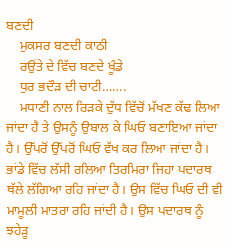ਬਣਦੀ
    ਮੁਕਸਰ ਬਣਦੀ ਕਾਠੀ
    ਰਉਂਤੇ ਦੇ ਵਿੱਚ ਬਣਦੇ ਖੂੰਡੇ
    ਧੁਰ ਭਦੌੜ ਦੀ ਚਾਟੀ…….
    ਮਧਾਣੀ ਨਾਲ ਰਿੜਕੇ ਦੁੱਧ ਵਿੱਚੋਂ ਮੱਖਣ ਕੱਢ ਲਿਆ ਜਾਂਦਾ ਹੈ ਤੇ ਉਸਨੂੰ ਉਬਾਲ ਕੇ ਘਿਓ ਬਣਾਇਆ ਜਾਂਦਾ ਹੈ। ਉੱਪਰੋਂ ਉੱਪਰੋਂ ਘਿਓ ਵੱਖ ਕਰ ਲਿਆ ਜਾਂਦਾ ਹੈ। ਭਾਂਡੇ ਵਿੱਚ ਲੱਸੀ ਰਲਿਆ ਤਿਰਮਿਰਾ ਜਿਹਾ ਪਦਾਰਥ ਥੱਲੇ ਲੱਗਿਆ ਰਹਿ ਜਾਂਦਾ ਹੈ। ਉਸ ਵਿੱਚ ਘਿਓ ਦੀ ਵੀ ਮਾਮੂਲੀ ਮਾਤਰਾ ਰਹਿ ਜਾਂਦੀ ਹੈ। ਉਸ ਪਦਾਰਥ ਨੂੰ ਝਹੇੜੂ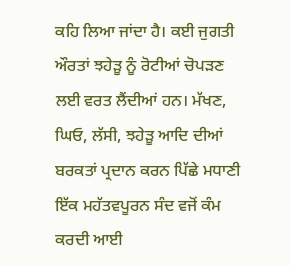ਕਹਿ ਲਿਆ ਜਾਂਦਾ ਹੈ। ਕਈ ਜੁਗਤੀ ਔਰਤਾਂ ਝਹੇੜੂ ਨੂੰ ਰੋਟੀਆਂ ਚੋਪੜਣ ਲਈ ਵਰਤ ਲੈਂਦੀਆਂ ਹਨ। ਮੱਖਣ, ਘਿਓ, ਲੱਸੀ, ਝਹੇੜੂ ਆਦਿ ਦੀਆਂ ਬਰਕਤਾਂ ਪ੍ਰਦਾਨ ਕਰਨ ਪਿੱਛੇ ਮਧਾਣੀ ਇੱਕ ਮਹੱਤਵਪੂਰਨ ਸੰਦ ਵਜੋਂ ਕੰਮ ਕਰਦੀ ਆਈ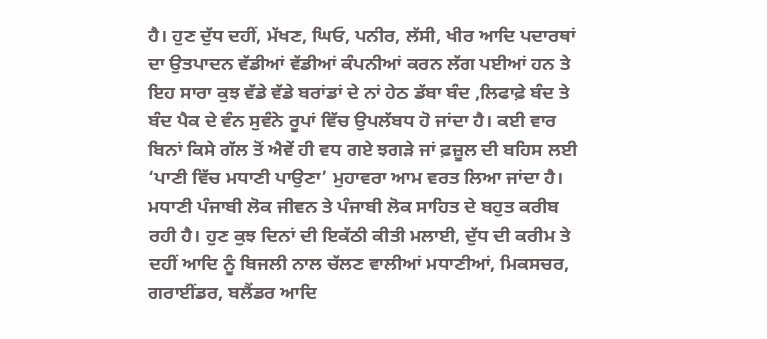ਹੈ। ਹੁਣ ਦੁੱਧ ਦਹੀਂ, ਮੱਖਣ, ਘਿਓ, ਪਨੀਰ, ਲੱਸੀ, ਖੀਰ ਆਦਿ ਪਦਾਰਥਾਂ ਦਾ ਉਤਪਾਦਨ ਵੱਡੀਆਂ ਵੱਡੀਆਂ ਕੰਪਨੀਆਂ ਕਰਨ ਲੱਗ ਪਈਆਂ ਹਨ ਤੇ ਇਹ ਸਾਰਾ ਕੁਝ ਵੱਡੇ ਵੱਡੇ ਬਰਾਂਡਾਂ ਦੇ ਨਾਂ ਹੇਠ ਡੱਬਾ ਬੰਦ ,ਲਿਫਾਫ਼ੇ ਬੰਦ ਤੇ ਬੰਦ ਪੈਕ ਦੇ ਵੰਨ ਸੁਵੰਨੇ ਰੂਪਾਂ ਵਿੱਚ ਉਪਲੱਬਧ ਹੋ ਜਾਂਦਾ ਹੈ। ਕਈ ਵਾਰ ਬਿਨਾਂ ਕਿਸੇ ਗੱਲ ਤੋਂ ਐਵੇਂ ਹੀ ਵਧ ਗਏ ਝਗੜੇ ਜਾਂ ਫ਼ਜ਼ੂਲ ਦੀ ਬਹਿਸ ਲਈ ‘ਪਾਣੀ ਵਿੱਚ ਮਧਾਣੀ ਪਾਉਣਾ’ ਮੁਹਾਵਰਾ ਆਮ ਵਰਤ ਲਿਆ ਜਾਂਦਾ ਹੈ। ਮਧਾਣੀ ਪੰਜਾਬੀ ਲੋਕ ਜੀਵਨ ਤੇ ਪੰਜਾਬੀ ਲੋਕ ਸਾਹਿਤ ਦੇ ਬਹੁਤ ਕਰੀਬ ਰਹੀ ਹੈ। ਹੁਣ ਕੁਝ ਦਿਨਾਂ ਦੀ ਇਕੱਠੀ ਕੀਤੀ ਮਲਾਈ, ਦੁੱਧ ਦੀ ਕਰੀਮ ਤੇ ਦਹੀਂ ਆਦਿ ਨੂੰ ਬਿਜਲੀ ਨਾਲ ਚੱਲਣ ਵਾਲੀਆਂ ਮਧਾਣੀਆਂ, ਮਿਕਸਚਰ, ਗਰਾਈਂਡਰ, ਬਲੈਂਡਰ ਆਦਿ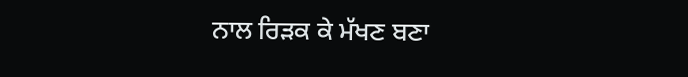ਨਾਲ ਰਿੜਕ ਕੇ ਮੱਖਣ ਬਣਾ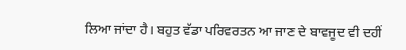ਲਿਆ ਜਾਂਦਾ ਹੈ। ਬਹੁਤ ਵੱਡਾ ਪਰਿਵਰਤਨ ਆ ਜਾਣ ਦੇ ਬਾਵਜੂਦ ਵੀ ਦਹੀਂ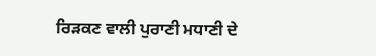ਰਿੜਕਣ ਵਾਲੀ ਪੁਰਾਣੀ ਮਧਾਣੀ ਦੇ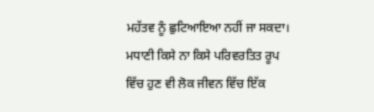ਮਹੱਤਵ ਨੂੰ ਛੁਟਿਆਇਆ ਨਹੀਂ ਜਾ ਸਕਦਾ। ਮਧਾਣੀ ਕਿਸੇ ਨਾ ਕਿਸੇ ਪਰਿਵਰਤਿਤ ਰੂਪ ਵਿੱਚ ਹੁਣ ਵੀ ਲੋਕ ਜੀਵਨ ਵਿੱਚ ਇੱਕ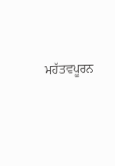ਮਹੱਤਵਪੂਰਨ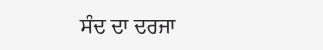ਸੰਦ ਦਾ ਦਰਜਾ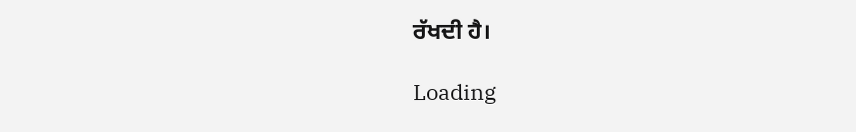ਰੱਖਦੀ ਹੈ।

Loading